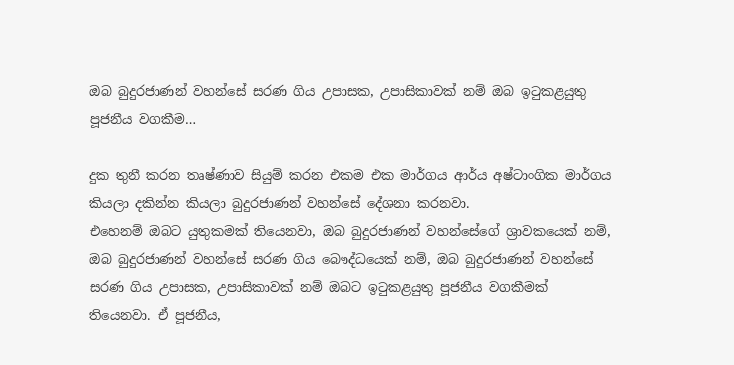ඔබ බුදුරජාණන් වහන්සේ සරණ ගිය උපාසක, උපාසිකාවක් නම් ඔබ ඉටුකළයුතු පූජනීය වගකීම…

දුක තුනී කරන තෘෂ්ණාව සියුම් කරන එකම එක මාර්ගය ආර්ය අෂ්ටාංගික මාර්ගය කියලා දකින්න කියලා බුදුරජාණන් වහන්සේ දේශනා කරනවා.
එහෙනම් ඔබට යුතුකමක් තියෙනවා, ඔබ බුදුරජාණන් වහන්සේගේ ශ්‍රාවකයෙක් නම්, ඔබ බුදුරජාණන් වහන්සේ සරණ ගිය බෞද්ධයෙක් නම්, ඔබ බුදුරජාණන් වහන්සේ සරණ ගිය උපාසක, උපාසිකාවක් නම් ඔබට ඉටුකළයුතු පූජනීය වගකීමක් තියෙනවා. ඒ පූජනීය,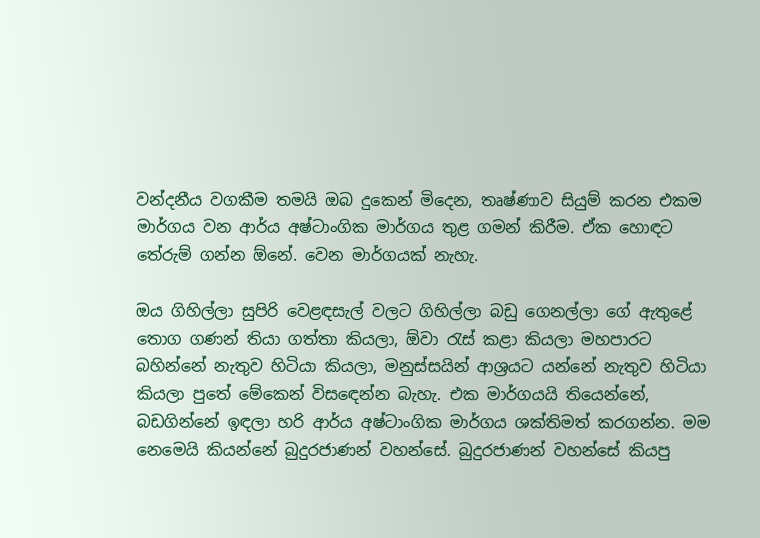වන්දනීය වගකීම තමයි ඔබ දුකෙන් මිදෙන, තෘෂ්ණාව සියුම් කරන එකම මාර්ගය වන ආර්ය අෂ්ටාංගික මාර්ගය තුළ ගමන් කිරීම. ඒක හොඳට තේරුම් ගන්න ඕනේ. වෙන මාර්ගයක් නැහැ.

ඔය ගිහිල්ලා සුපිරි වෙළඳසැල් වලට ගිහිල්ලා බඩු ගෙනල්ලා ගේ ඇතුළේ තොග ගණන් තියා ගත්තා කියලා, ඕවා රැස් කළා කියලා මහපාරට බහින්නේ නැතුව හිටියා කියලා, මනුස්සයින් ආශ්‍රයට යන්නේ නැතුව හිටියා කියලා පුතේ මේකෙන් විසඳෙන්න බැහැ. එක මාර්ගයයි තියෙන්නේ, බඩගින්නේ ඉඳලා හරි ආර්ය අෂ්ටාංගික මාර්ගය ශක්තිමත් කරගන්න. මම නෙමෙයි කියන්නේ බුදුරජාණන් වහන්සේ. බුදුරජාණන් වහන්සේ කියපු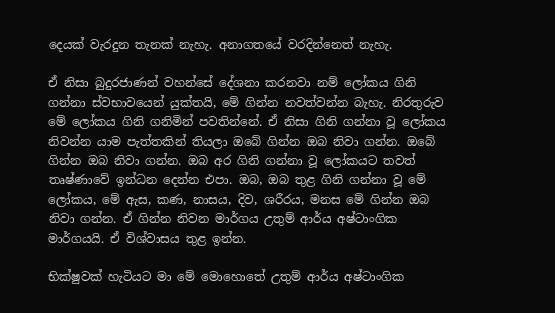දෙයක් වැරදුන තැනක් නැහැ. අනාගතයේ වරදින්නෙත් නැහැ.

ඒ නිසා බුදුරජාණන් වහන්සේ දේශනා කරනවා නම් ලෝකය ගිනි ගන්නා ස්වභාවයෙන් යුක්තයි, මේ ගින්න නවත්වන්න බැහැ. නිරතුරුව මේ ලෝකය ගිනි ගනිමින් පවතින්නේ. ඒ නිසා ගිනි ගන්නා වූ ලෝකය නිවන්න යාම පැත්තකින් තියලා ඔබේ ගින්න ඔබ නිවා ගන්න. ඔබේ ගින්න ඔබ නිවා ගන්න. ඔබ අර ගිනි ගන්නා වූ ලෝකයට තවත් තෘෂ්ණාවේ ඉන්ධන දෙන්න එපා. ඔබ, ඔබ තුළ ගිනි ගන්නා වූ මේ ලෝකය, මේ ඇස, කණ, නාසය, දිව, ශරීරය, මනස මේ ගින්න ඔබ නිවා ගන්න. ඒ ගින්න නිවන මාර්ගය උතුම් ආර්ය අෂ්ටාංගික මාර්ගයයි. ඒ විශ්වාසය තුළ ඉන්න.

භික්ෂුවක් හැටියට මා මේ මොහොතේ උතුම් ආර්ය අෂ්ටාංගික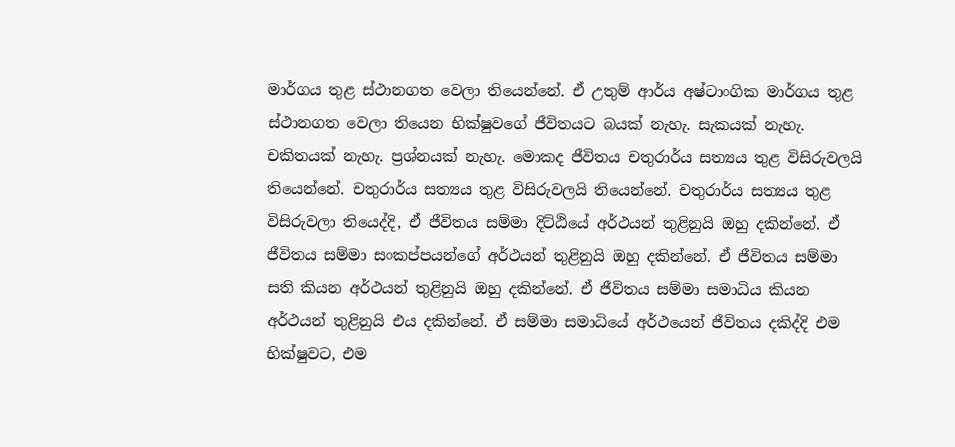මාර්ගය තුළ ස්ථානගත වෙලා තියෙන්නේ. ඒ උතුම් ආර්ය අෂ්ටාංගික මාර්ගය තුළ ස්ථානගත වෙලා තියෙන භික්ෂුවගේ ජීවිතයට බයක් නැහැ. සැකයක් නැහැ. චකිතයක් නැහැ. ප්‍රශ්නයක් නැහැ. මොකද ජීවිතය චතුරාර්ය සත්‍යය තුළ විසිරුවලයි තියෙන්නේ. චතුරාර්ය සත්‍යය තුළ විසිරුවලයි තියෙන්නේ. චතුරාර්ය සත්‍යය තුළ විසිරුවලා තියෙද්දි, ඒ ජීවිතය සම්මා දිට්ඨියේ අර්ථයන් තුළිනුයි ඔහු දකින්නේ. ඒ ජීවිතය සම්මා සංකප්පයන්ගේ අර්ථයන් තුළිනුයි ඔහු දකින්නේ. ඒ ජීවිතය සම්මා සති කියන අර්ථයන් තුළිනුයි ඔහු දකින්නේ. ඒ ජීවිතය සම්මා සමාධිය කියන අර්ථයන් තුළිනුයි එය දකින්නේ. ඒ සම්මා සමාධියේ අර්ථයෙන් ජීවිතය දකිද්දි එම භික්ෂුවට, එම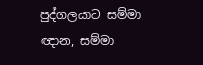පුද්ගලයාට සම්මා ඥාන, සම්මා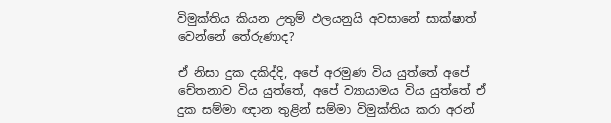විමුක්තිය කියන උතුම් ඵලයනුයි අවසානේ සාක්ෂාත් වෙන්නේ තේරුණාද?

ඒ නිසා දුක දකිද්දි, අපේ අරමුණ විය යුත්තේ අපේ චේතනාව විය යුත්තේ, අපේ ව්‍යායාමය විය යුත්තේ ඒ දුක සම්මා ඥාන තුළින් සම්මා විමුක්තිය කරා අරන්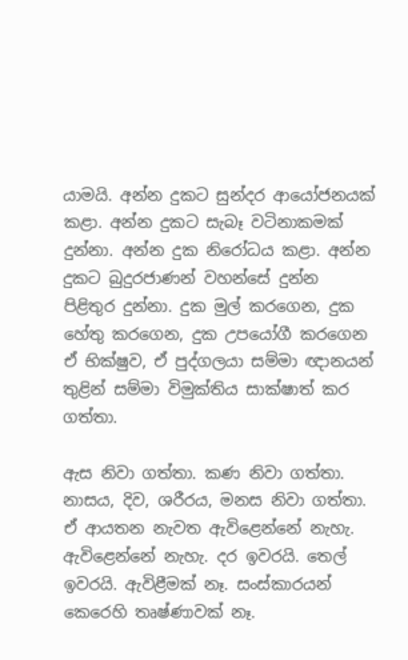යාමයි. අන්න දුකට සුන්දර ආයෝජනයක් කළා. අන්න දුකට සැබෑ වටිනාකමක් දුන්නා. අන්න දුක නිරෝධය කළා. අන්න දුකට බුදුරජාණන් වහන්සේ දුන්න පිළිතුර දුන්නා. දුක මුල් කරගෙන, දුක හේතු කරගෙන, දුක උපයෝගී කරගෙන ඒ භික්ෂුව, ඒ පුද්ගලයා සම්මා ඥානයන් තුළින් සම්මා විමුක්තිය සාක්ෂාත් කර ගත්තා.

ඇස නිවා ගත්තා. කණ නිවා ගත්තා. නාසය, දිව, ශරීරය, මනස නිවා ගත්තා. ඒ ආයතන නැවත ඇවිළෙන්නේ නැහැ. ඇවිළෙන්නේ නැහැ. දර ඉවරයි. තෙල් ඉවරයි. ඇවිළීමක් නෑ. සංස්කාරයන් කෙරෙහි තෘෂ්ණාවක් නෑ.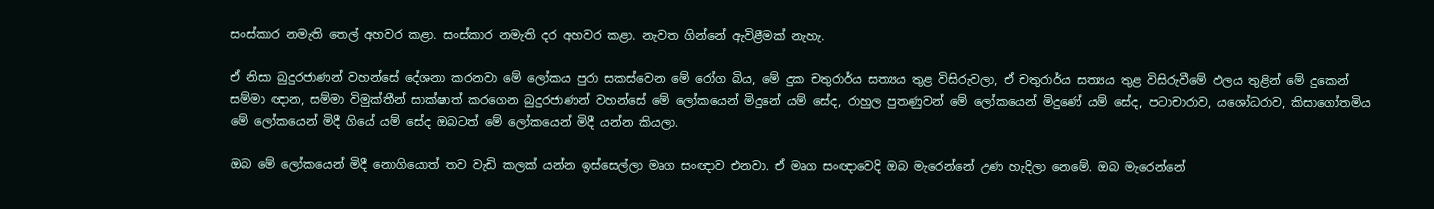සංස්කාර නමැති තෙල් අහවර කළා. සංස්කාර නමැති දර අහවර කළා. නැවත ගින්නේ ඇවිළීමක් නැහැ.

ඒ නිසා බුදුරජාණන් වහන්සේ දේශනා කරනවා මේ ලෝකය පුරා සකස්වෙන මේ රෝග බිය, මේ දුක චතුරාර්ය සත්‍යය තුළ විසිරුවලා, ඒ චතුරාර්ය සත්‍යය තුළ විසිරුවීමේ ඵලය තුළින් මේ දුකෙන් සම්මා ඥාන, සම්මා විමුක්තීන් සාක්ෂාත් කරගෙන බුදුරජාණන් වහන්සේ මේ ලෝකයෙන් මිදුනේ යම් සේද, රාහුල පුතණුවන් මේ ලෝකයෙන් මිදුණේ යම් සේද, පටාචාරාව, යශෝධරාව, කිසාගෝතමිය මේ ලෝකයෙන් මිදී ගියේ යම් සේද ඔබටත් මේ ලෝකයෙන් මිදී යන්න කියලා.

ඔබ මේ ලෝකයෙන් මිදී නොගියොත් තව වැඩි කලක් යන්න ඉස්සෙල්ලා මෘග සංඥාව එනවා. ඒ මෘග සංඥාවෙදි ඔබ මැරෙන්නේ උණ හැදිලා නෙමේ. ඔබ මැරෙන්නේ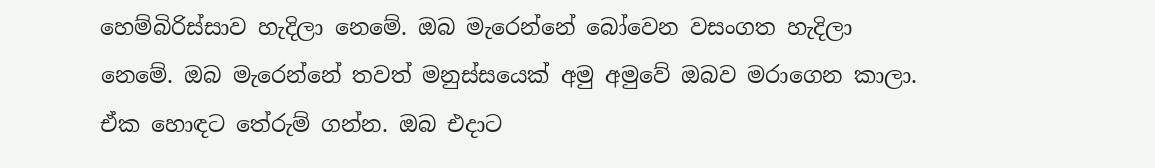හෙම්බිරිස්සාව හැදිලා නෙමේ. ඔබ මැරෙන්නේ බෝවෙන වසංගත හැදිලා නෙමේ. ඔබ මැරෙන්නේ තවත් මනුස්සයෙක් අමු අමුවේ ඔබව මරාගෙන කාලා. ඒක හොඳට තේරුම් ගන්න. ඔබ එදාට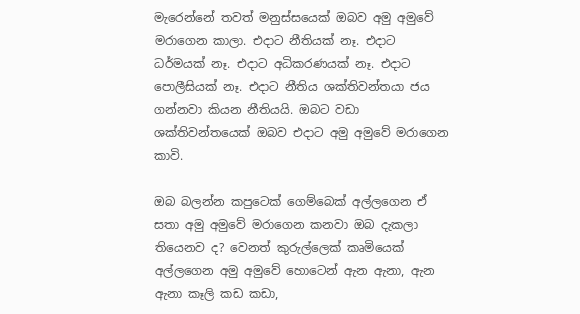මැරෙන්නේ තවත් මනුස්සයෙක් ඔබව අමු අමුවේ මරාගෙන කාලා. එදාට නීතියක් නෑ. එදාට ධර්මයක් නෑ. එදාට අධිකරණයක් නෑ. එදාට පොලීසියක් නෑ. එදාට නීතිය ශක්තිවන්තයා ජය ගන්නවා කියන නීතියයි. ඔබට වඩා ශක්තිවන්තයෙක් ඔබව එදාට අමු අමුවේ මරාගෙන කාවි.

ඔබ බලන්න කපුටෙක් ගෙම්බෙක් අල්ලගෙන ඒ සතා අමු අමුවේ මරාගෙන කනවා ඔබ දැකලා තියෙනව ද? වෙනත් කුරුල්ලෙක් කෘමියෙක් අල්ලගෙන අමු අමුවේ හොටෙන් ඇන ඇනා, ඇන ඇනා කෑලි කඩ කඩා,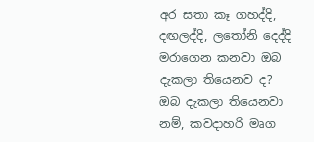අර සතා කෑ ගහද්දි, දඟලද්දි, ලතෝනි දෙද්දි මරාගෙන කනවා ඔබ දැකලා තියෙනව ද? ඔබ දැකලා තියෙනවා නම්, කවදාහරි මෘග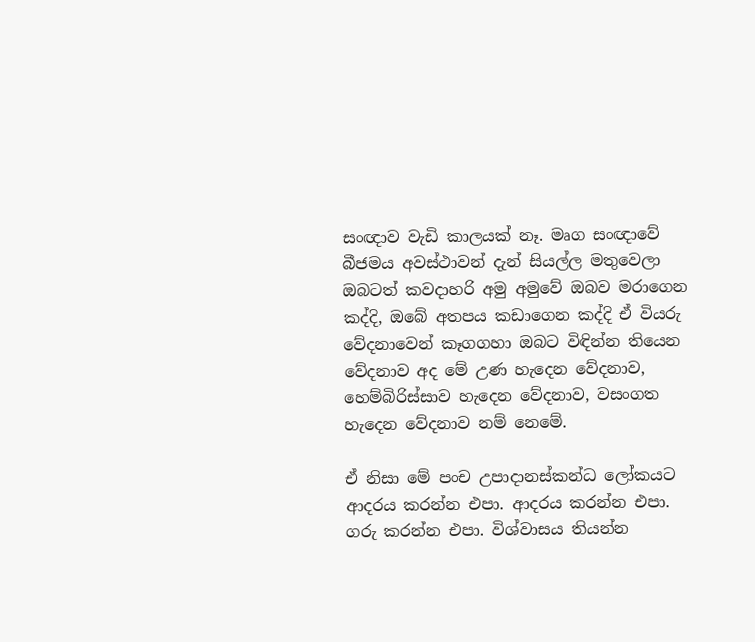සංඥාව වැඩි කාලයක් නෑ. මෘග සංඥාවේ බීජමය අවස්ථාවන් දැන් සියල්ල මතුවෙලා ඔබටත් කවදාහරි අමු අමුවේ ඔබව මරාගෙන කද්දි, ඔබේ අතපය කඩාගෙන කද්දි ඒ වියරු වේදනාවෙන් කෑගගහා ඔබට විඳින්න තියෙන වේදනාව අද මේ උණ හැදෙන වේදනාව, හෙම්බිරිස්සාව හැදෙන වේදනාව, වසංගත හැදෙන වේදනාව නම් නෙමේ.

ඒ නිසා මේ පංච උපාදානස්කන්ධ ලෝකයට ආදරය කරන්න එපා. ආදරය කරන්න එපා. ගරු කරන්න එපා. විශ්වාසය තියන්න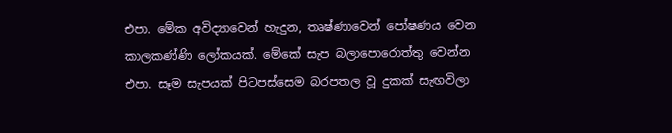එපා. මේක අවිද්‍යාවෙන් හැදුන, තෘෂ්ණාවෙන් පෝෂණය වෙන කාලකණ්ණි ලෝකයක්. මේකේ සැප බලාපොරොත්තු වෙන්න එපා. සෑම සැපයක් පිටපස්සෙම බරපතල වූ දුකක් සැඟවිලා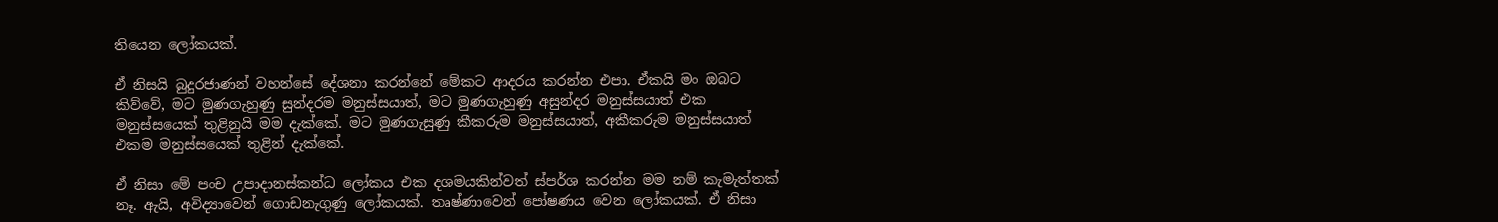තියෙන ලෝකයක්.

ඒ නිසයි බුදුරජාණන් වහන්සේ දේශනා කරන්නේ මේකට ආදරය කරන්න එපා. ඒකයි මං ඔබට කිව්වේ, මට මුණගැහුණු සුන්දරම මනුස්සයාත්, මට මුණගැහුණු අසුන්දර මනුස්සයාත් එක මනුස්සයෙක් තුළිනුයි මම දැක්කේ. මට මුණගැසුණු කීකරුම මනුස්සයාත්, අකීකරුම මනුස්සයාත් එකම මනුස්සයෙක් තුළින් දැක්කේ.

ඒ නිසා මේ පංච උපාදානස්කන්ධ ලෝකය එක දශමයකින්වත් ස්පර්ශ කරන්න මම නම් කැමැත්තක් නෑ. ඇයි, අවිද්‍යාවෙන් ගොඩනැගුණු ලෝකයක්. තෘෂ්ණාවෙන් පෝෂණය වෙන ලෝකයක්. ඒ නිසා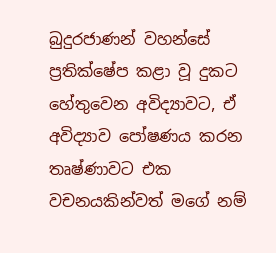බුදුරජාණන් වහන්සේ ප්‍රතික්ෂේප කළා වූ දුකට හේතුවෙන අවිද්‍යාවට, ඒ අවිද්‍යාව පෝෂණය කරන තෘෂ්ණාවට එක වචනයකින්වත් මගේ නම්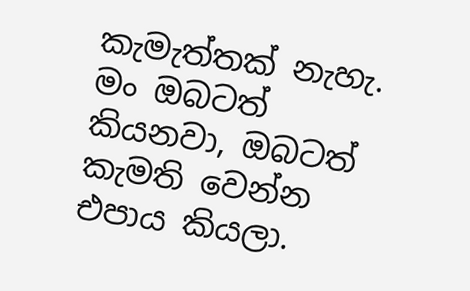කැමැත්තක් නැහැ. මං ඔබටත් කියනවා, ඔබටත් කැමති වෙන්න එපාය කියලා.